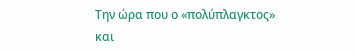Την ώρα που ο «πολύπλαγκτος» και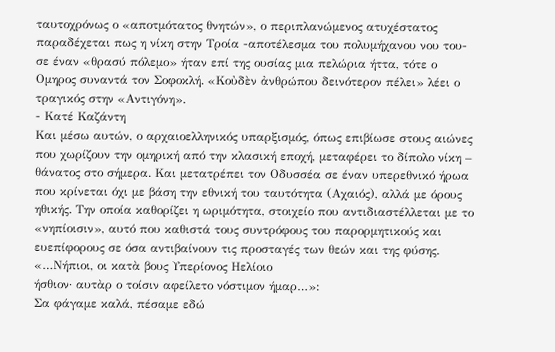ταυτοχρόνως ο «αποτμότατος θνητών», ο περιπλανώμενος ατυχέστατος παραδέχεται πως η νίκη στην Τροία -αποτέλεσμα του πολυμήχανου νου του- σε έναν «θρασύ πόλεμο» ήταν επί της ουσίας μια πελώρια ήττα, τότε ο Ομηρος συναντά τον Σοφοκλή. «Κοὐδὲν ἀνθρώπου δεινότερον πέλει» λέει ο τραγικός στην «Αντιγόνη».
- Κατέ Καζάντη
Και μέσω αυτών, ο αρχαιοελληνικός υπαρξισμός, όπως επιβίωσε στους αιώνες που χωρίζουν την ομηρική από την κλασική εποχή, μεταφέρει το δίπολο νίκη – θάνατος στο σήμερα. Και μετατρέπει τον Οδυσσέα σε έναν υπερεθνικό ήρωα που κρίνεται όχι με βάση την εθνική του ταυτότητα (Αχαιός), αλλά με όρους ηθικής. Την οποία καθορίζει η ωριμότητα, στοιχείο που αντιδιαστέλλεται με το «νηπίοισιν», αυτό που καθιστά τους συντρόφους του παρορμητικούς και ευεπίφορους σε όσα αντιβαίνουν τις προσταγές των θεών και της φύσης.
«…Νήπιοι, οι κατὰ βους Υπερίονος Ηελίοιο
ήσθιον· αυτὰρ ο τοίσιν αφείλετο νόστιμον ήμαρ…»:
Σα φάγαμε καλά, πέσαμε εδώ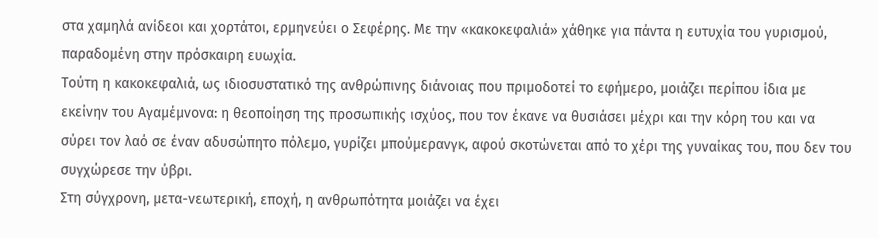στα χαμηλά ανίδεοι και χορτάτοι, ερμηνεύει ο Σεφέρης. Με την «κακοκεφαλιά» χάθηκε για πάντα η ευτυχία του γυρισμού, παραδομένη στην πρόσκαιρη ευωχία.
Τούτη η κακοκεφαλιά, ως ιδιοσυστατικό της ανθρώπινης διάνοιας που πριμοδοτεί το εφήμερο, μοιάζει περίπου ίδια με εκείνην του Αγαμέμνονα: η θεοποίηση της προσωπικής ισχύος, που τον έκανε να θυσιάσει μέχρι και την κόρη του και να σύρει τον λαό σε έναν αδυσώπητο πόλεμο, γυρίζει μπούμερανγκ, αφού σκοτώνεται από το χέρι της γυναίκας του, που δεν του συγχώρεσε την ύβρι.
Στη σύγχρονη, μετα-νεωτερική, εποχή, η ανθρωπότητα μοιάζει να έχει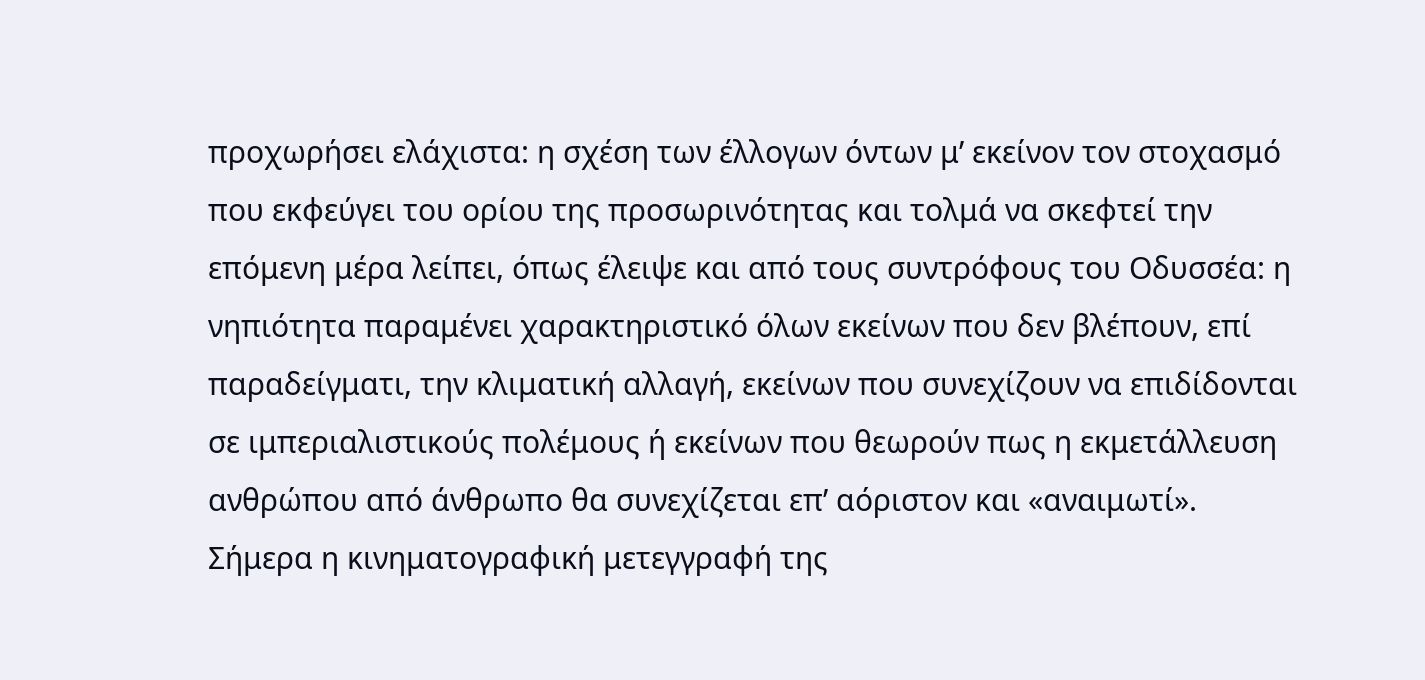προχωρήσει ελάχιστα: η σχέση των έλλογων όντων μ’ εκείνον τον στοχασμό που εκφεύγει του ορίου της προσωρινότητας και τολμά να σκεφτεί την επόμενη μέρα λείπει, όπως έλειψε και από τους συντρόφους του Οδυσσέα: η νηπιότητα παραμένει χαρακτηριστικό όλων εκείνων που δεν βλέπουν, επί παραδείγματι, την κλιματική αλλαγή, εκείνων που συνεχίζουν να επιδίδονται σε ιμπεριαλιστικούς πολέμους ή εκείνων που θεωρούν πως η εκμετάλλευση ανθρώπου από άνθρωπο θα συνεχίζεται επ’ αόριστον και «αναιμωτί».
Σήμερα η κινηματογραφική μετεγγραφή της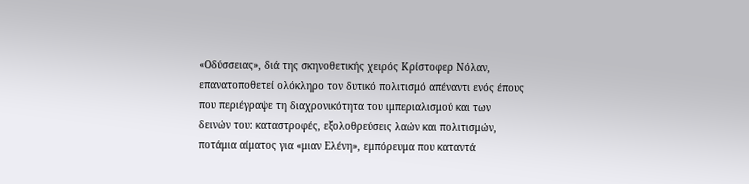«Οδύσσειας», διά της σκηνοθετικής χειρός Κρίστοφερ Νόλαν, επανατοποθετεί ολόκληρο τον δυτικό πολιτισμό απέναντι ενός έπους που περιέγραψε τη διαχρονικότητα του ιμπεριαλισμού και των δεινών του: καταστροφές, εξολοθρεύσεις λαών και πολιτισμών, ποτάμια αίματος για «μιαν Ελένη», εμπόρευμα που καταντά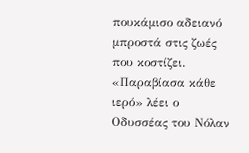πουκάμισο αδειανό μπροστά στις ζωές που κοστίζει.
«Παραβίασα κάθε ιερό» λέει ο Οδυσσέας του Νόλαν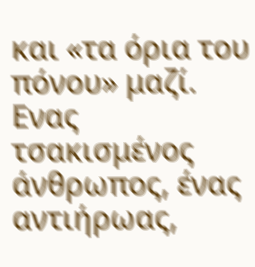και «τα όρια του πόνου» μαζί. Ενας τσακισμένος άνθρωπος, ένας αντιήρωας,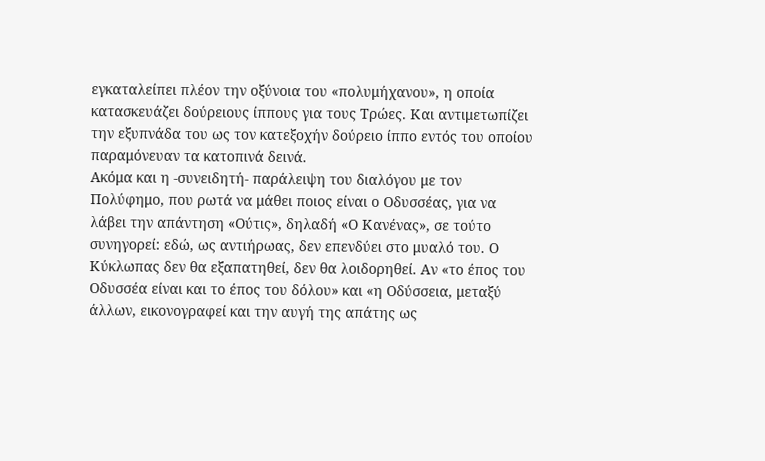εγκαταλείπει πλέον την οξύνοια του «πολυμήχανου», η οποία κατασκευάζει δούρειους ίππους για τους Τρώες. Και αντιμετωπίζει την εξυπνάδα του ως τον κατεξοχήν δούρειο ίππο εντός του οποίου παραμόνευαν τα κατοπινά δεινά.
Ακόμα και η -συνειδητή- παράλειψη του διαλόγου με τον Πολύφημο, που ρωτά να μάθει ποιος είναι ο Οδυσσέας, για να λάβει την απάντηση «Ούτις», δηλαδή «Ο Κανένας», σε τούτο συνηγορεί: εδώ, ως αντιήρωας, δεν επενδύει στο μυαλό του. Ο Κύκλωπας δεν θα εξαπατηθεί, δεν θα λοιδορηθεί. Αν «το έπος του Οδυσσέα είναι και το έπος του δόλου» και «η Οδύσσεια, μεταξύ άλλων, εικονογραφεί και την αυγή της απάτης ως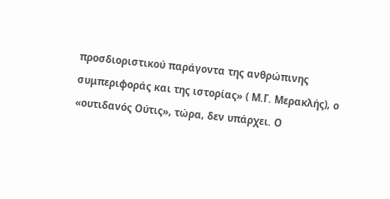προσδιοριστικού παράγοντα της ανθρώπινης συμπεριφοράς και της ιστορίας» ( Μ.Γ. Μερακλής), ο «ουτιδανός Ούτις», τώρα, δεν υπάρχει. Ο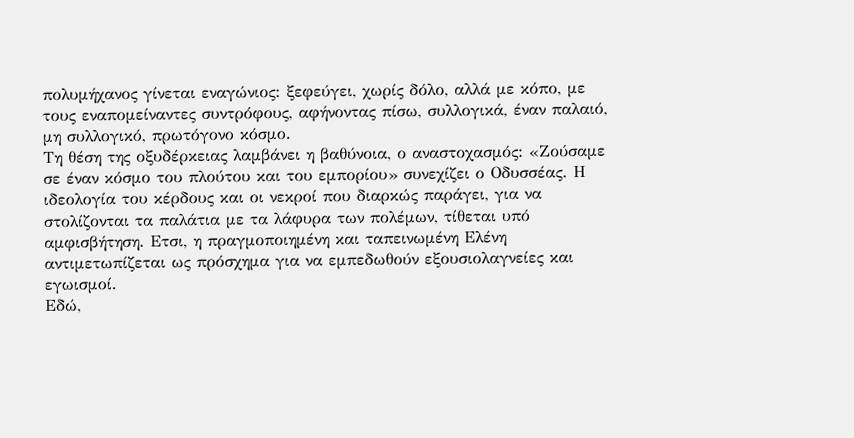πολυμήχανος γίνεται εναγώνιος: ξεφεύγει, χωρίς δόλο, αλλά με κόπο, με τους εναπομείναντες συντρόφους, αφήνοντας πίσω, συλλογικά, έναν παλαιό, μη συλλογικό, πρωτόγονο κόσμο.
Τη θέση της οξυδέρκειας λαμβάνει η βαθύνοια, ο αναστοχασμός: «Ζούσαμε σε έναν κόσμο του πλούτου και του εμπορίου» συνεχίζει ο Οδυσσέας. Η ιδεολογία του κέρδους και οι νεκροί που διαρκώς παράγει, για να στολίζονται τα παλάτια με τα λάφυρα των πολέμων, τίθεται υπό αμφισβήτηση. Ετσι, η πραγμοποιημένη και ταπεινωμένη Ελένη αντιμετωπίζεται ως πρόσχημα για να εμπεδωθούν εξουσιολαγνείες και εγωισμοί.
Εδώ,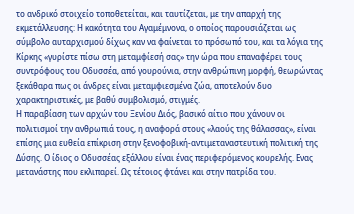το ανδρικό στοιχείο τοποθετείται, και ταυτίζεται, με την απαρχή της εκμετάλλευσης: Η κακότητα του Αγαμέμνονα, ο οποίος παρουσιάζεται ως σύμβολο αυταρχισμού δίχως καν να φαίνεται το πρόσωπό του, και τα λόγια της Κίρκης «γυρίστε πίσω στη μεταμφίεσή σας» την ώρα που επαναφέρει τους συντρόφους του Οδυσσέα, από γουρούνια, στην ανθρώπινη μορφή, θεωρώντας ξεκάθαρα πως οι άνδρες είναι μεταμφιεσμένα ζώα, αποτελούν δυο χαρακτηριστικές, με βαθύ συμβολισμό, στιγμές.
Η παραβίαση των αρχών του Ξενίου Διός, βασικό αίτιο που χάνουν οι πολιτισμοί την ανθρωπιά τους, η αναφορά στους «λαούς της θάλασσας», είναι επίσης μια ευθεία επίκριση στην ξενοφοβική-αντιμεταναστευτική πολιτική της Δύσης. Ο ίδιος ο Οδυσσέας εξάλλου είναι ένας περιφερόμενος κουρελής. Ενας μετανάστης που εκλιπαρεί. Ως τέτοιος φτάνει και στην πατρίδα του.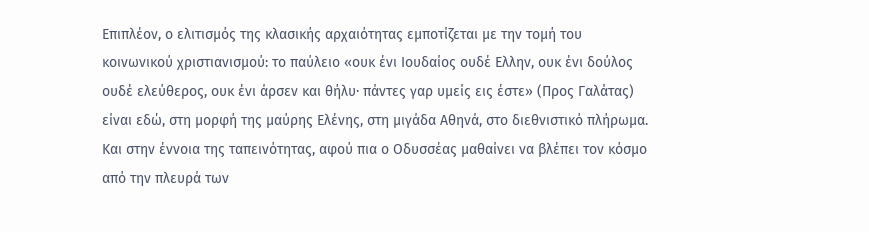Επιπλέον, ο ελιτισμός της κλασικής αρχαιότητας εμποτίζεται με την τομή του κοινωνικού χριστιανισμού: το παύλειο «ουκ ένι Ιουδαίος ουδέ Ελλην, ουκ ένι δούλος ουδέ ελεύθερος, ουκ ένι άρσεν και θήλυ· πάντες γαρ υμείς εις έστε» (Προς Γαλάτας) είναι εδώ, στη μορφή της μαύρης Ελένης, στη μιγάδα Αθηνά, στο διεθνιστικό πλήρωμα. Και στην έννοια της ταπεινότητας, αφού πια ο Οδυσσέας μαθαίνει να βλέπει τον κόσμο από την πλευρά των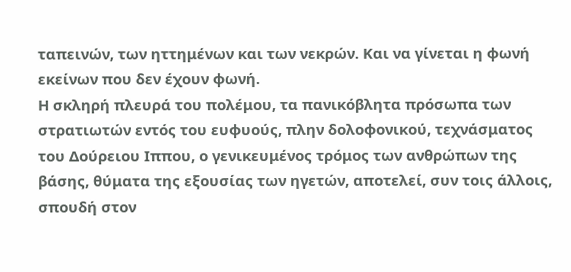ταπεινών, των ηττημένων και των νεκρών. Και να γίνεται η φωνή εκείνων που δεν έχουν φωνή.
Η σκληρή πλευρά του πολέμου, τα πανικόβλητα πρόσωπα των στρατιωτών εντός του ευφυούς, πλην δολοφονικού, τεχνάσματος του Δούρειου Ιππου, ο γενικευμένος τρόμος των ανθρώπων της βάσης, θύματα της εξουσίας των ηγετών, αποτελεί, συν τοις άλλοις, σπουδή στον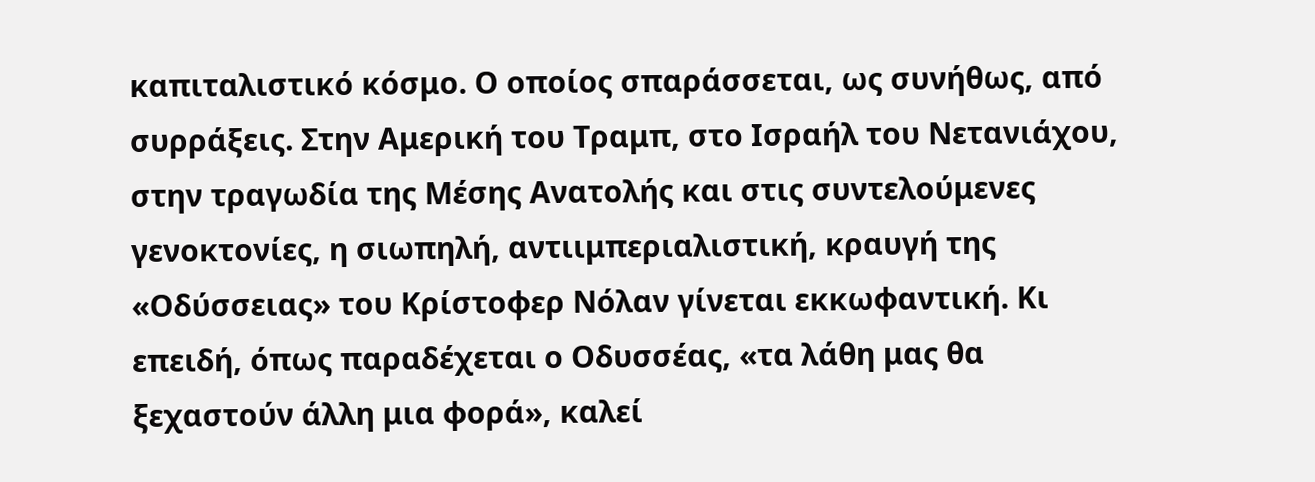καπιταλιστικό κόσμο. Ο οποίος σπαράσσεται, ως συνήθως, από συρράξεις. Στην Αμερική του Τραμπ, στο Ισραήλ του Νετανιάχου, στην τραγωδία της Μέσης Ανατολής και στις συντελούμενες γενοκτονίες, η σιωπηλή, αντιιμπεριαλιστική, κραυγή της «Οδύσσειας» του Κρίστοφερ Νόλαν γίνεται εκκωφαντική. Κι επειδή, όπως παραδέχεται ο Οδυσσέας, «τα λάθη μας θα ξεχαστούν άλλη μια φορά», καλεί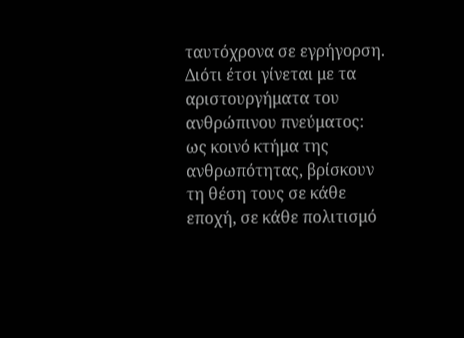ταυτόχρονα σε εγρήγορση.
Διότι έτσι γίνεται με τα αριστουργήματα του ανθρώπινου πνεύματος: ως κοινό κτήμα της ανθρωπότητας, βρίσκουν τη θέση τους σε κάθε εποχή, σε κάθε πολιτισμό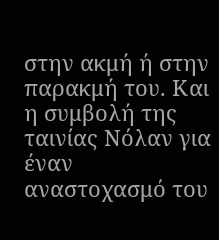στην ακμή ή στην παρακμή του. Και η συμβολή της ταινίας Νόλαν για έναν αναστοχασμό του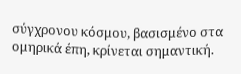σύγχρονου κόσμου, βασισμένο στα ομηρικά έπη, κρίνεται σημαντική.